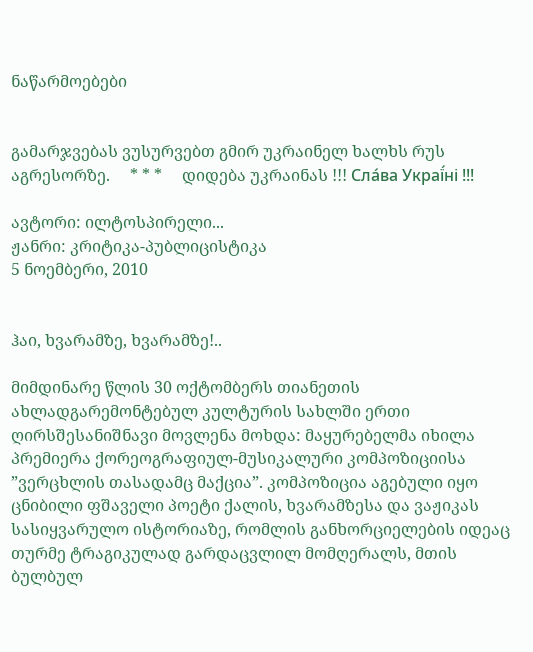ნაწარმოებები


გამარჯვებას ვუსურვებთ გმირ უკრაინელ ხალხს რუს აგრესორზე.     * * *     დიდება უკრაინას !!! Сла́ва Украї́ні !!!

ავტორი: ილტოსპირელი...
ჟანრი: კრიტიკა-პუბლიცისტიკა
5 ნოემბერი, 2010


ჰაი, ხვარამზე, ხვარამზე!..

მიმდინარე წლის 30 ოქტომბერს თიანეთის ახლადგარემონტებულ კულტურის სახლში ერთი ღირსშესანიშნავი მოვლენა მოხდა: მაყურებელმა იხილა პრემიერა ქორეოგრაფიულ-მუსიკალური კომპოზიციისა ”ვერცხლის თასადამც მაქცია”. კომპოზიცია აგებული იყო ცნიბილი ფშაველი პოეტი ქალის, ხვარამზესა და ვაჟიკას სასიყვარულო ისტორიაზე, რომლის განხორციელების იდეაც თურმე ტრაგიკულად გარდაცვლილ მომღერალს, მთის ბულბულ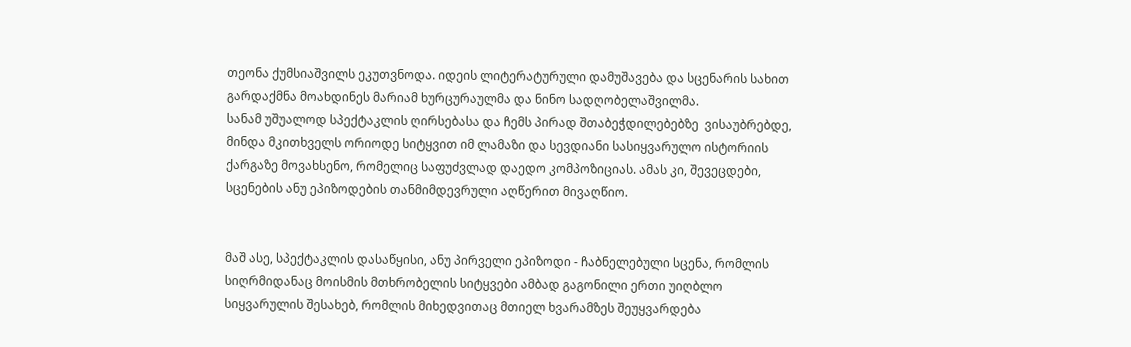თეონა ქუმსიაშვილს ეკუთვნოდა. იდეის ლიტერატურული დამუშავება და სცენარის სახით გარდაქმნა მოახდინეს მარიამ ხურცურაულმა და ნინო სადღობელაშვილმა.
სანამ უშუალოდ სპექტაკლის ღირსებასა და ჩემს პირად შთაბეჭდილებებზე  ვისაუბრებდე, მინდა მკითხველს ორიოდე სიტყვით იმ ლამაზი და სევდიანი სასიყვარულო ისტორიის ქარგაზე მოვახსენო, რომელიც საფუძვლად დაედო კომპოზიციას. ამას კი, შევეცდები, სცენების ანუ ეპიზოდების თანმიმდევრული აღწერით მივაღწიო.


მაშ ასე, სპექტაკლის დასაწყისი, ანუ პირველი ეპიზოდი - ჩაბნელებული სცენა, რომლის სიღრმიდანაც მოისმის მთხრობელის სიტყვები ამბად გაგონილი ერთი უიღბლო სიყვარულის შესახებ, რომლის მიხედვითაც მთიელ ხვარამზეს შეუყვარდება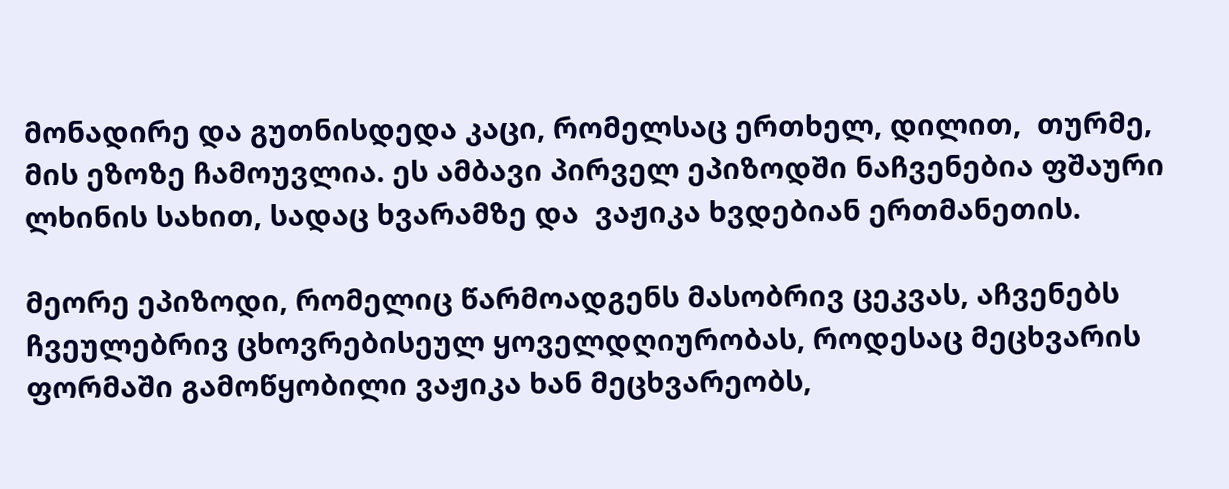მონადირე და გუთნისდედა კაცი, რომელსაც ერთხელ, დილით,  თურმე, მის ეზოზე ჩამოუვლია. ეს ამბავი პირველ ეპიზოდში ნაჩვენებია ფშაური ლხინის სახით, სადაც ხვარამზე და  ვაჟიკა ხვდებიან ერთმანეთის.

მეორე ეპიზოდი, რომელიც წარმოადგენს მასობრივ ცეკვას, აჩვენებს ჩვეულებრივ ცხოვრებისეულ ყოველდღიურობას, როდესაც მეცხვარის ფორმაში გამოწყობილი ვაჟიკა ხან მეცხვარეობს,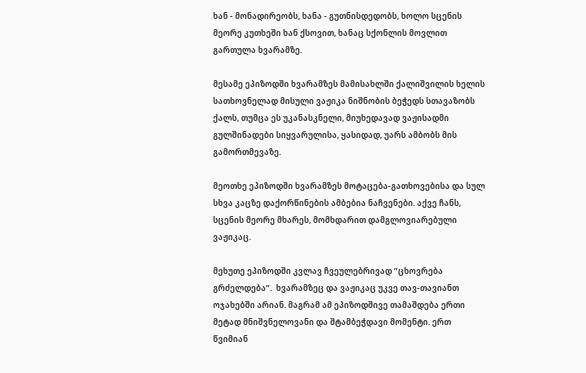ხან - მონადირეობს, ხანა - გუთნისდედობს, ხოლო სცენის მეორე კუთხეში ხან ქსოვით, ხანაც სქონლის მოვლით გართულა ხვარამზე.

მესამე ეპიზოდში ხვარამზეს მამისახლში ქალიშვილის ხელის სათხოვნელად მისული ვაჟიკა ნიშნობის ბეჭედს სთავაზობს ქალს, თუმცა ეს უკანასკნელი, მიუხედავად ვაჟისადმი გულშინადები სიყვარულისა, ყასიდად, უარს ამბობს მის გამორთმევაზე.

მეოთხე ეპიზოდში ხვარამზეს მოტაცება-გათხოვებისა და სულ სხვა კაცზე დაქორწინების ამბებია ნაჩვენები. აქვე ჩანს, სცენის მეორე მხარეს, მომხდარით დამგლოვიარებული ვაჟიკაც.

მეხუთე ეპიზოდში კვლავ ჩვეულებრივად ”ცხოვრება გრძელდება”.  ხვარამზეც და ვაჟიკაც უკვე თავ-თავიანთ ოჯახებში არიან. მაგრამ ამ ეპიზოდშივე თამაშდება ერთი მეტად მნიშვნელოვანი და შტამბეჭდავი მომენტი. ერთ წვიმიან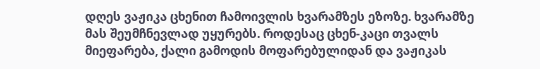დღეს ვაჟიკა ცხენით ჩამოივლის ხვარამზეს ეზოზე. ხვარამზე მას შეუმჩნევლად უყურებს. როდესაც ცხენ-კაცი თვალს მიეფარება, ქალი გამოდის მოფარებულიდან და ვაჟიკას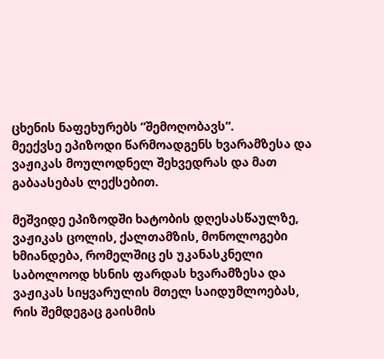ცხენის ნაფეხურებს ”შემოღობავს”.
მეექვსე ეპიზოდი წარმოადგენს ხვარამზესა და ვაჟიკას მოულოდნელ შეხვედრას და მათ გაბაასებას ლექსებით.

მეშვიდე ეპიზოდში ხატობის დღესასწაულზე, ვაჟიკას ცოლის, ქალთამზის, მონოლოგები ხმიანდება, რომელშიც ეს უკანასკნელი  საბოლოოდ ხსნის ფარდას ხვარამზესა და ვაჟიკას სიყვარულის მთელ საიდუმლოებას, რის შემდეგაც გაისმის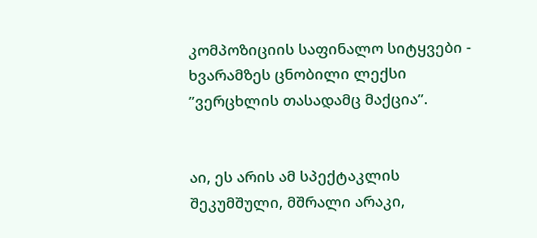კომპოზიციის საფინალო სიტყვები - ხვარამზეს ცნობილი ლექსი ”ვერცხლის თასადამც მაქცია”.


აი, ეს არის ამ სპექტაკლის შეკუმშული, მშრალი არაკი,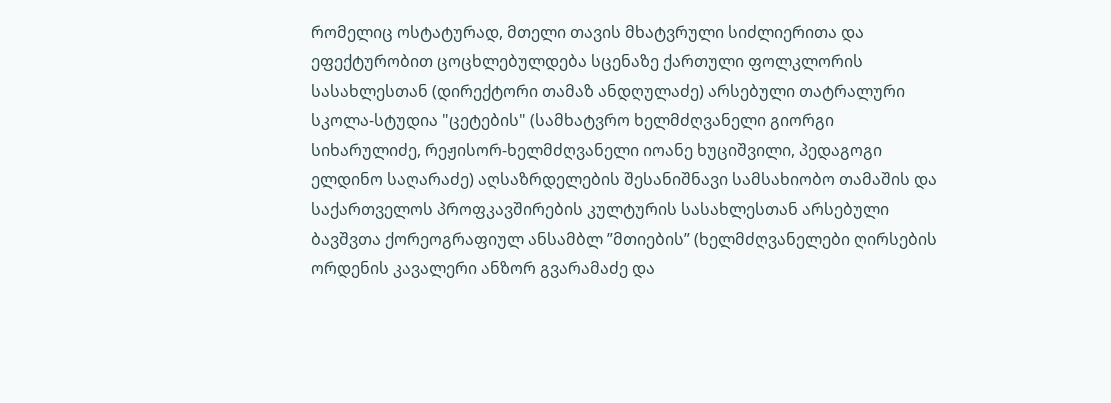რომელიც ოსტატურად, მთელი თავის მხატვრული სიძლიერითა და ეფექტურობით ცოცხლებულდება სცენაზე ქართული ფოლკლორის სასახლესთან (დირექტორი თამაზ ანდღულაძე) არსებული თატრალური სკოლა-სტუდია "ცეტების" (სამხატვრო ხელმძღვანელი გიორგი სიხარულიძე, რეჟისორ-ხელმძღვანელი იოანე ხუციშვილი, პედაგოგი ელდინო საღარაძე) აღსაზრდელების შესანიშნავი სამსახიობო თამაშის და საქართველოს პროფკავშირების კულტურის სასახლესთან არსებული ბავშვთა ქორეოგრაფიულ ანსამბლ ”მთიების” (ხელმძღვანელები ღირსების ორდენის კავალერი ანზორ გვარამაძე და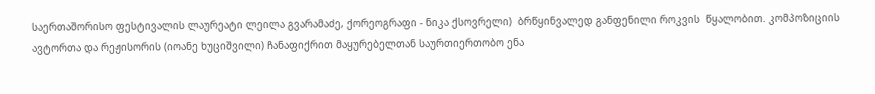საერთაშორისო ფესტივალის ლაურეატი ლეილა გვარამაძე, ქორეოგრაფი - ნიკა ქსოვრელი)  ბრწყინვალედ განფენილი როკვის  წყალობით. კომპოზიციის ავტორთა და რეჟისორის (იოანე ხუციშვილი) ჩანაფიქრით მაყურებელთან საურთიერთობო ენა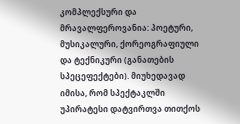კომპლექსური და მრავალფეროვანია: პოეტური, მუსიკალური, ქორეოგრაფიული და ტექნიკური (განათების სპეცეფექტები). მიუხედავად იმისა, რომ სპექტაკლში უპირატესი დატვირთვა თითქოს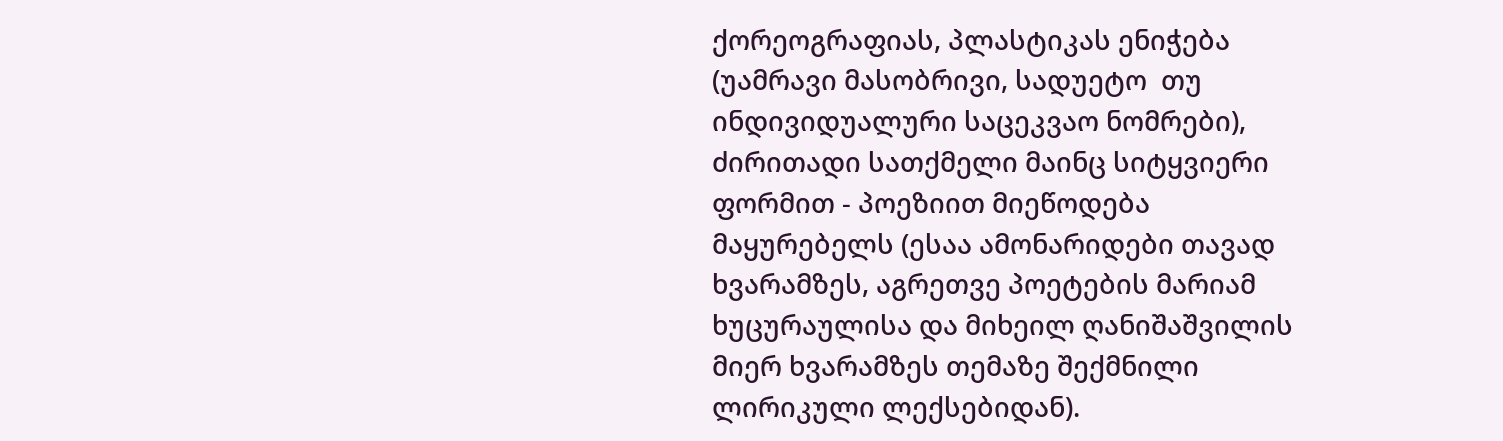ქორეოგრაფიას, პლასტიკას ენიჭება (უამრავი მასობრივი, სადუეტო  თუ ინდივიდუალური საცეკვაო ნომრები), ძირითადი სათქმელი მაინც სიტყვიერი ფორმით - პოეზიით მიეწოდება მაყურებელს (ესაა ამონარიდები თავად ხვარამზეს, აგრეთვე პოეტების მარიამ ხუცურაულისა და მიხეილ ღანიშაშვილის მიერ ხვარამზეს თემაზე შექმნილი ლირიკული ლექსებიდან).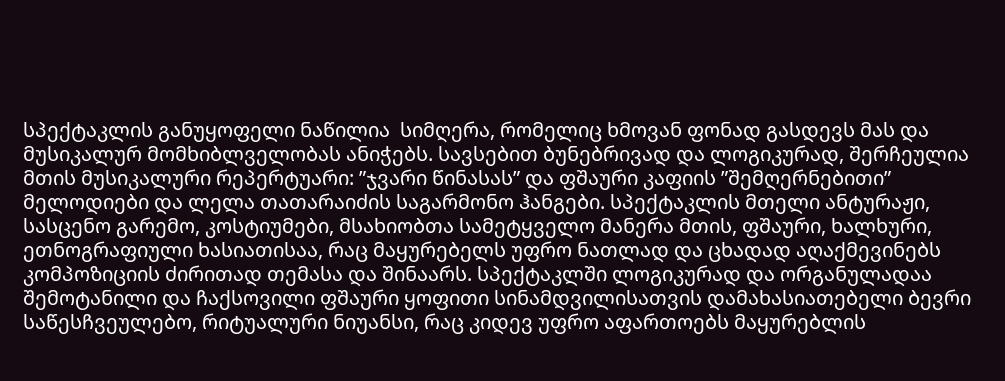სპექტაკლის განუყოფელი ნაწილია  სიმღერა, რომელიც ხმოვან ფონად გასდევს მას და მუსიკალურ მომხიბლველობას ანიჭებს. სავსებით ბუნებრივად და ლოგიკურად, შერჩეულია მთის მუსიკალური რეპერტუარი: ”ჯვარი წინასას” და ფშაური კაფიის ”შემღერნებითი” მელოდიები და ლელა თათარაიძის საგარმონო ჰანგები. სპექტაკლის მთელი ანტურაჟი, სასცენო გარემო, კოსტიუმები, მსახიობთა სამეტყველო მანერა მთის, ფშაური, ხალხური, ეთნოგრაფიული ხასიათისაა, რაც მაყურებელს უფრო ნათლად და ცხადად აღაქმევინებს კომპოზიციის ძირითად თემასა და შინაარს. სპექტაკლში ლოგიკურად და ორგანულადაა შემოტანილი და ჩაქსოვილი ფშაური ყოფითი სინამდვილისათვის დამახასიათებელი ბევრი საწესჩვეულებო, რიტუალური ნიუანსი, რაც კიდევ უფრო აფართოებს მაყურებლის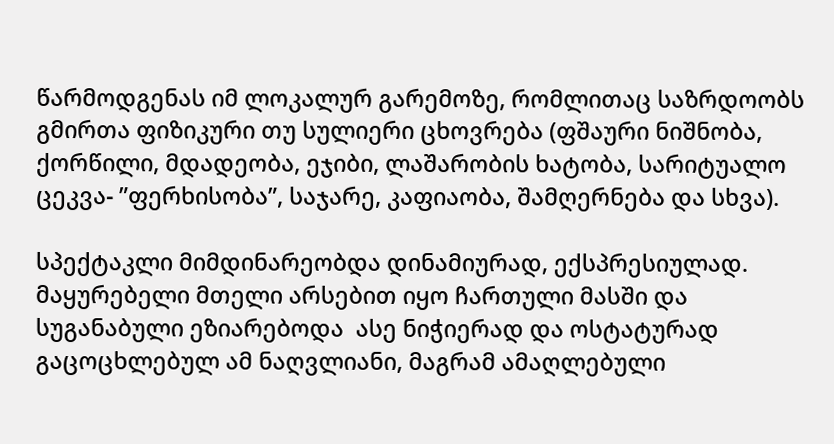წარმოდგენას იმ ლოკალურ გარემოზე, რომლითაც საზრდოობს გმირთა ფიზიკური თუ სულიერი ცხოვრება (ფშაური ნიშნობა, ქორწილი, მდადეობა, ეჯიბი, ლაშარობის ხატობა, სარიტუალო ცეკვა- ”ფერხისობა”, საჯარე, კაფიაობა, შამღერნება და სხვა).

სპექტაკლი მიმდინარეობდა დინამიურად, ექსპრესიულად. მაყურებელი მთელი არსებით იყო ჩართული მასში და სუგანაბული ეზიარებოდა  ასე ნიჭიერად და ოსტატურად გაცოცხლებულ ამ ნაღვლიანი, მაგრამ ამაღლებული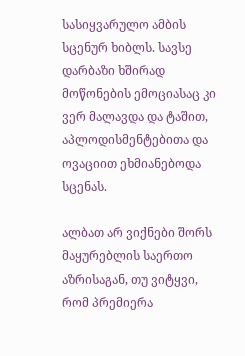სასიყვარულო ამბის სცენურ ხიბლს. სავსე დარბაზი ხშირად მოწონების ემოციასაც კი ვერ მალავდა და ტაშით, აპლოდისმენტებითა და ოვაციით ეხმიანებოდა სცენას.

ალბათ არ ვიქნები შორს მაყურებლის საერთო აზრისაგან, თუ ვიტყვი, რომ პრემიერა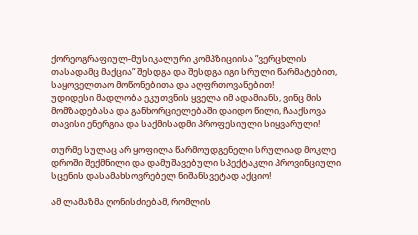ქორეოგრაფიულ-მუსიკალური კომპზიციისა ”ვერცხლის თასადამც მაქცია” შესდგა და შესდგა იგი სრული წარმატებით, საყოველთაო მოწონებითა და აღფრთოვანებით!
უდიდესი მადლობა ეკუთვნის ყველა იმ ადამიანს, ვინც მის მომზადებასა და განხორციელებაში დაიდო წილი, ჩააქსოვა თავისი ენერგია და საქმისადმი პროფესიული სიყვარული!

თურმე სულაც არ ყოფილა წარმოუდგენელი სრულიად მოკლე დროში შექმნილი და დამუშავებული სპექტაკლი პროვინციული სცენის დასამახსოვრებელ ნიშანსვეტად აქციო!

ამ ლამაზმა ღონისძიებამ, რომლის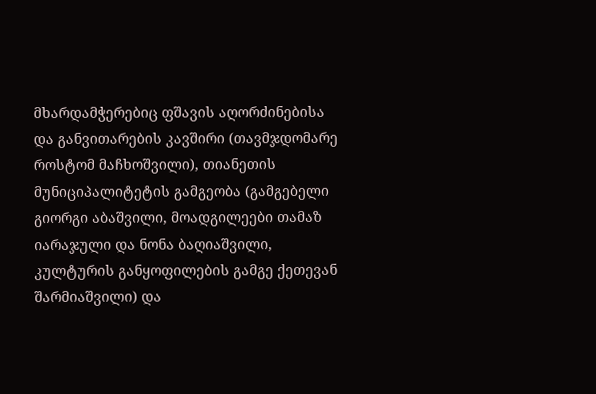მხარდამჭერებიც ფშავის აღორძინებისა და განვითარების კავშირი (თავმჯდომარე  როსტომ მაჩხოშვილი), თიანეთის მუნიციპალიტეტის გამგეობა (გამგებელი გიორგი აბაშვილი, მოადგილეები თამაზ იარაჯული და ნონა ბაღიაშვილი, კულტურის განყოფილების გამგე ქეთევან შარმიაშვილი) და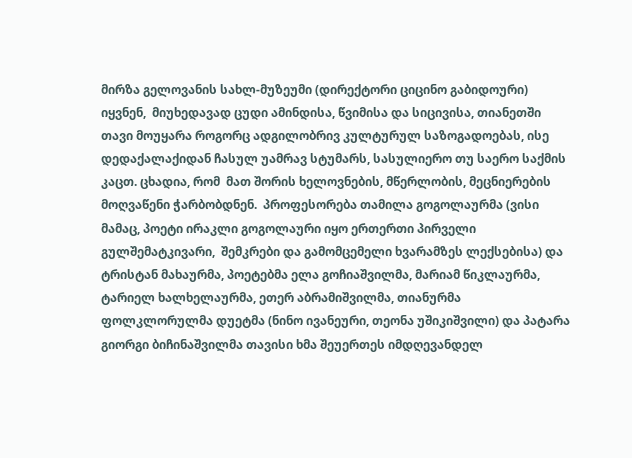მირზა გელოვანის სახლ-მუზეუმი (დირექტორი ციცინო გაბიდოური) იყვნენ,  მიუხედავად ცუდი ამინდისა, წვიმისა და სიცივისა, თიანეთში თავი მოუყარა როგორც ადგილობრივ კულტურულ საზოგადოებას, ისე დედაქალაქიდან ჩასულ უამრავ სტუმარს, სასულიერო თუ საერო საქმის კაცთ. ცხადია, რომ  მათ შორის ხელოვნების, მწერლობის, მეცნიერების მოღვაწენი ჭარბობდნენ.  პროფესორება თამილა გოგოლაურმა (ვისი მამაც, პოეტი ირაკლი გოგოლაური იყო ერთერთი პირველი გულშემატკივარი,  შემკრები და გამომცემელი ხვარამზეს ლექსებისა) და ტრისტან მახაურმა, პოეტებმა ელა გოჩიაშვილმა, მარიამ წიკლაურმა, ტარიელ ხალხელაურმა, ეთერ აბრამიშვილმა, თიანურმა ფოლკლორულმა დუეტმა (ნინო ივანეური, თეონა უშიკიშვილი) და პატარა გიორგი ბიჩინაშვილმა თავისი ხმა შეუერთეს იმდღევანდელ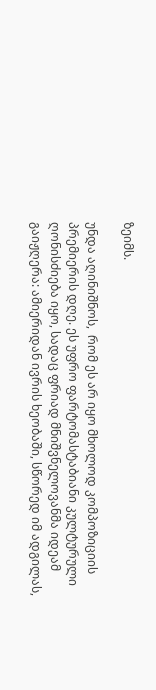ზეიმს.

უნდა აღინიშნოს,  რომ ეს არ იყო მხოლოდ კომპოზიციის პრემიერის დღე. ეს უფრო ფარტომასტაბიანი კულტურული ღონისძიება იყო, სადაც ფრიად მნიშვნელოვანმა იდეამ გაიჟღერა: ამიერიდან ივრის ხეობაში, სწორედ იმ ადგილას,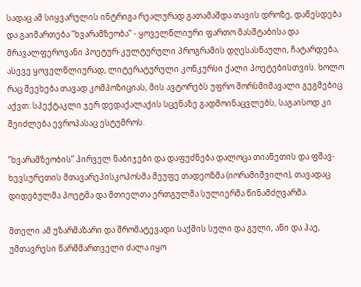სადაც ამ სიყვარულის ინტრიგა რეალურად გათამაშდა თავის დროზე, დაწესდება და გაიმართება ”ხვარამზეობა” - ყოველწლიური ფართო მასშტაბისა და მრავალფეროვანი პოეტურ-კულტურული პროგრამის დღესასწაული, ჩატარდება, ასევე ყოველწლიურად, ლიტერატურული კონკურსი ქალი პოეტებისთვის. ხოლო რაც შეეხება თავად კომპოზიციას, მის ავტორებს უფრო შორსმიმავალი გეგმებიც აქვთ: სპექტაკლი ჯერ დედაქალაქის სცენაზე გადმოინაცვლებს, საგაისოდ კი შეიძლება ევროპასაც ესტუმროს.

”ხვარამზეობის” პირველ ნაბიჯები და დაფუძნება დალოცა თიანეთის და ფშავ-ხევსურეთის მთავარეპისკოპოსმა მეუფე თადეოზმა (იორამიშვილი), თავადაც დიდებულმა პოეტმა და მთიელთა ერთგულმა სულიერმა წინამძღვარმა.

მთელი ამ უზარმაზარი და შრომატევადი საქმის სული და გული, ანი და ჰაე, უმთავრესი წარმმართველი ძალა იყო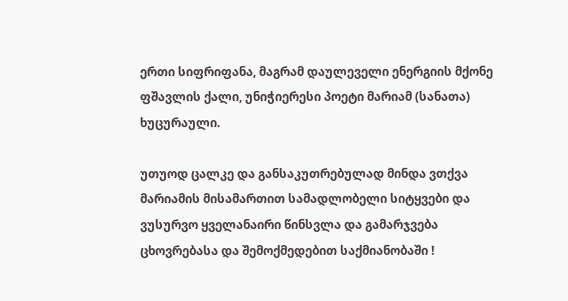ერთი სიფრიფანა, მაგრამ დაულეველი ენერგიის მქონე ფშავლის ქალი, უნიჭიერესი პოეტი მარიამ (სანათა) ხუცურაული.

უთუოდ ცალკე და განსაკუთრებულად მინდა ვთქვა მარიამის მისამართით სამადლობელი სიტყვები და ვუსურვო ყველანაირი წინსვლა და გამარჯვება ცხოვრებასა და შემოქმედებით საქმიანობაში !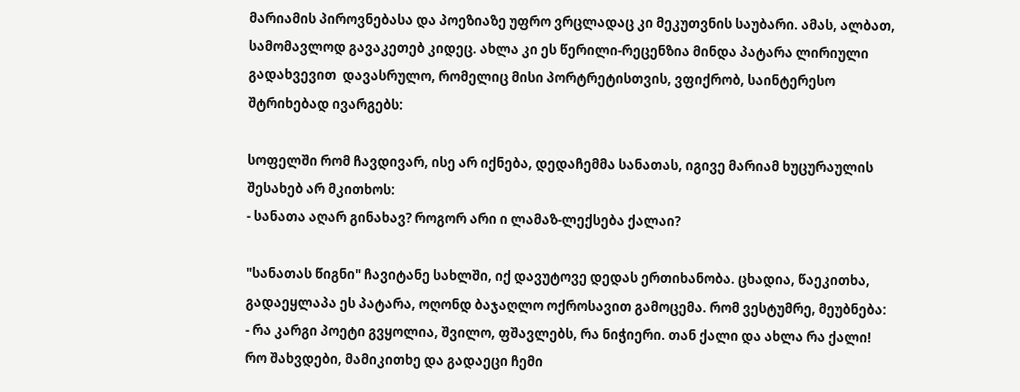მარიამის პიროვნებასა და პოეზიაზე უფრო ვრცლადაც კი მეკუთვნის საუბარი. ამას, ალბათ, სამომავლოდ გავაკეთებ კიდეც. ახლა კი ეს წერილი-რეცენზია მინდა პატარა ლირიული გადახვევით  დავასრულო, რომელიც მისი პორტრეტისთვის, ვფიქრობ, საინტერესო შტრიხებად ივარგებს:

სოფელში რომ ჩავდივარ, ისე არ იქნება, დედაჩემმა სანათას, იგივე მარიამ ხუცურაულის შესახებ არ მკითხოს:
- სანათა აღარ გინახავ? როგორ არი ი ლამაზ-ლექსება ქალაი?

"სანათას წიგნი" ჩავიტანე სახლში, იქ დავუტოვე დედას ერთიხანობა. ცხადია, წაეკითხა, გადაეყლაპა ეს პატარა, ოღონდ ბაჯაღლო ოქროსავით გამოცემა. რომ ვესტუმრე, მეუბნება:
- რა კარგი პოეტი გვყოლია, შვილო, ფშავლებს, რა ნიჭიერი. თან ქალი და ახლა რა ქალი! რო შახვდები, მამიკითხე და გადაეცი ჩემი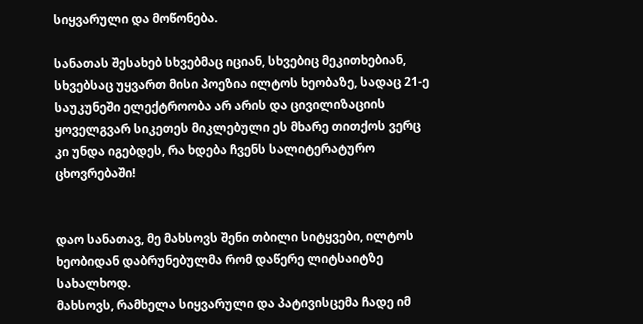სიყვარული და მოწონება.

სანათას შესახებ სხვებმაც იციან, სხვებიც მეკითხებიან, სხვებსაც უყვართ მისი პოეზია ილტოს ხეობაზე, სადაც 21-ე საუკუნეში ელექტროობა არ არის და ცივილიზაციის ყოველგვარ სიკეთეს მიკლებული ეს მხარე თითქოს ვერც კი უნდა იგებდეს, რა ხდება ჩვენს სალიტერატურო ცხოვრებაში!


დაო სანათავ, მე მახსოვს შენი თბილი სიტყვები, ილტოს ხეობიდან დაბრუნებულმა რომ დაწერე ლიტსაიტზე სახალხოდ.
მახსოვს, რამხელა სიყვარული და პატივისცემა ჩადე იმ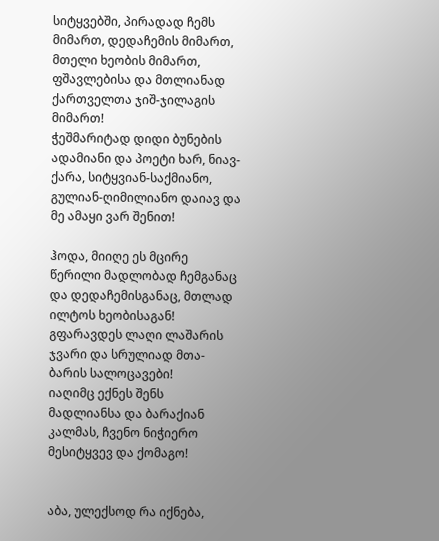სიტყვებში, პირადად ჩემს მიმართ, დედაჩემის მიმართ, მთელი ხეობის მიმართ, ფშავლებისა და მთლიანად ქართველთა ჯიშ-ჯილაგის მიმართ!
ჭეშმარიტად დიდი ბუნების ადამიანი და პოეტი ხარ, ნიავ-ქარა, სიტყვიან-საქმიანო, გულიან-ღიმილიანო დაიავ და მე ამაყი ვარ შენით!

ჰოდა, მიიღე ეს მცირე წერილი მადლობად ჩემგანაც და დედაჩემისგანაც, მთლად ილტოს ხეობისაგან!
გფარავდეს ლაღი ლაშარის ჯვარი და სრულიად მთა-ბარის სალოცავები!
იაღიმც ექნეს შენს მადლიანსა და ბარაქიან კალმას, ჩვენო ნიჭიერო მესიტყვევ და ქომაგო!


აბა, ულექსოდ რა იქნება,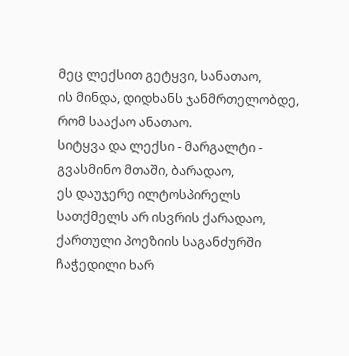მეც ლექსით გეტყვი, სანათაო,
ის მინდა, დიდხანს ჯანმრთელობდე,
რომ სააქაო ანათაო.
სიტყვა და ლექსი - მარგალტი -
გვასმინო მთაში, ბარადაო,
ეს დაუჯერე ილტოსპირელს
სათქმელს არ ისვრის ქარადაო,
ქართული პოეზიის საგანძურში
ჩაჭედილი ხარ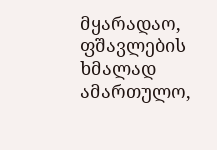მყარადაო,
ფშავლების ხმალად ამართულო,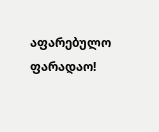აფარებულო ფარადაო!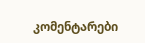კომენტარები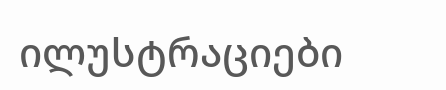ილუსტრაციები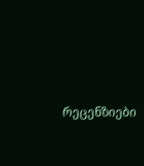რეცენზიები